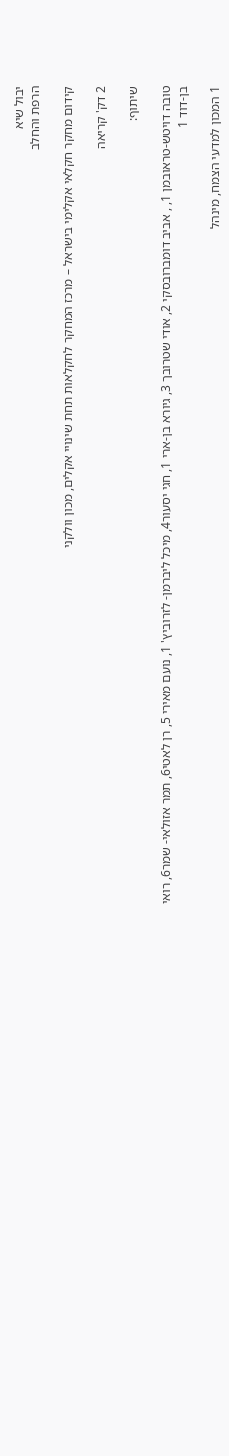יבול שיא
הרפת והחלב

קידום מחקר חקלאי אקלימי בישראל – מרכז המחקר לחקלאות תחת שינויי אקלים, מכון וולקני

2 דק' קריאה

שיתוף:

טובה דויטש-טראובמן 1, , אביב דומברובסקי 2, אודי שטרובך 3, גיורא בן-ארי 1, חגי יסעור4, מיכל ליברמן- לזרוביץ' 1, נועם מאירי 5, רן לאטי6, תמר אזולאי- שמר6, רואי בן-דוד 1

1 המכון למדעי הצמח, מינהל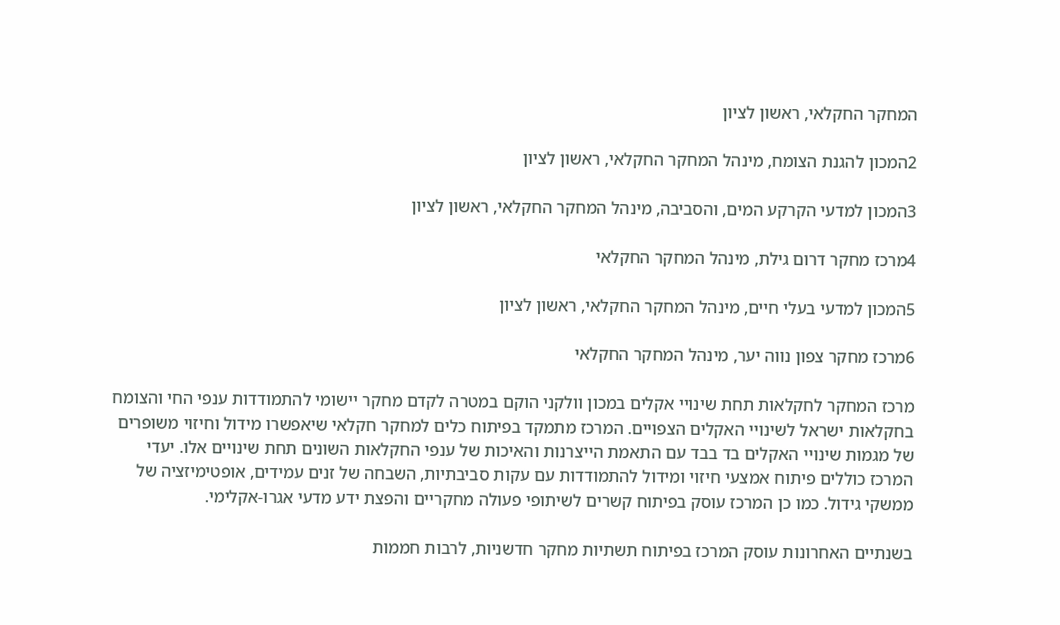המחקר החקלאי, ראשון לציון

2המכון להגנת הצומח, מינהל המחקר החקלאי, ראשון לציון

3המכון למדעי הקרקע המים, והסביבה, מינהל המחקר החקלאי, ראשון לציון

4מרכז מחקר דרום גילת, מינהל המחקר החקלאי

5המכון למדעי בעלי חיים, מינהל המחקר החקלאי, ראשון לציון

6מרכז מחקר צפון נווה יער, מינהל המחקר החקלאי

מרכז המחקר לחקלאות תחת שינויי אקלים במכון וולקני הוקם במטרה לקדם מחקר יישומי להתמודדות ענפי החי והצומח בחקלאות ישראל לשינויי האקלים הצפויים. המרכז מתמקד בפיתוח כלים למחקר חקלאי שיאפשרו מידול וחיזוי משופרים של מגמות שינויי האקלים בד בבד עם התאמת הייצרנות והאיכות של ענפי החקלאות השונים תחת שינויים אלו. יעדי המרכז כוללים פיתוח אמצעי חיזוי ומידול להתמודדות עם עקות סביבתיות, השבחה של זנים עמידים, אופטימיזציה של ממשקי גידול. כמו כן המרכז עוסק בפיתוח קשרים לשיתופי פעולה מחקריים והפצת ידע מדעי אגרו-אקלימי.

בשנתיים האחרונות עוסק המרכז בפיתוח תשתיות מחקר חדשניות, לרבות חממות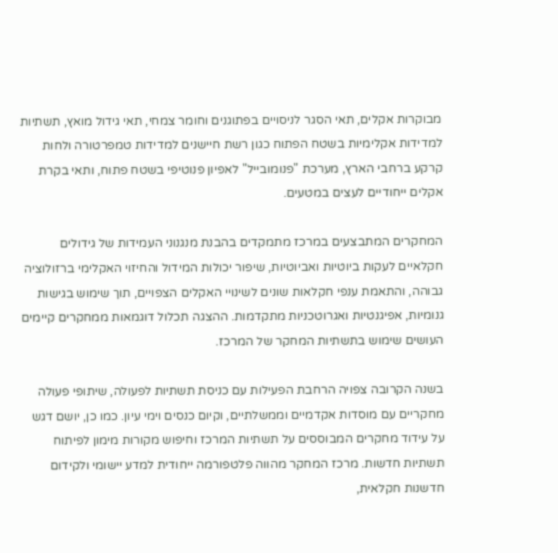מבוקרות אקלים, תאי הסגר לניסויים בפתוגנים וחומר צמחי, תאי גידול מואץ, תשתיות למדידות אקלימיות בשטח הפתוח כגון רשת חיישנים למדידות טמפרטורה ולחות קרקע ברחבי הארץ, מערכת "פנומובייל" לאפיון פנוטיפי בשטח פתוח, ותאי בקרת אקלים ייחודיים לעצים במטעים.

המחקרים המתבצעים במרכז מתמקדים בהבנת מנגנוני העמידות של גידולים חקלאיים לעקות ביוטיות ואביוטיות, שיפור יכולות המידול והחיזוי האקלימי ברזולוציה גבוהה, והתאמת ענפי חקלאות שונים לשינויי האקלים הצפויים, תוך שימוש בגישות גנומיות, אפיגנטיות ואגרוטכניות מתקדמות. ההצגה תכלול דוגמאות ממחקרים קיימים העושים שימוש בתשתיות המחקר של המרכז.

בשנה הקרובה צפויה הרחבת הפעילות עם כניסת תשתיות לפעולה, שיתופי פעולה מחקריים עם מוסדות אקדמיים וממשלתיים, וקיום כנסים וימי עיון. כמו כן, יושם דגש על עידוד מחקרים המבוססים על תשתיות המרכז וחיפוש מקורות מימון לפיתוח תשתיות חדשות. מרכז המחקר מהווה פלטפורמה ייחודית למדע יישומי ולקידום חדשנות חקלאית,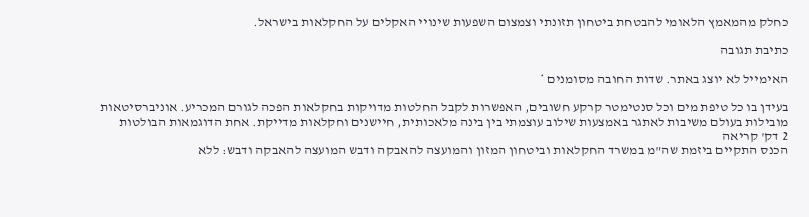כחלק מהמאמץ הלאומי להבטחת ביטחון תזונתי וצמצום השפעות שינויי האקלים על החקלאות בישראל.

כתיבת תגובה

האימייל לא יוצג באתר. שדות החובה מסומנים *

בעידן בו כל טיפת מים וכל סנטימטר קרקע חשובים, האפשרות לקבל החלטות מדויקות בחקלאות הפכה לגורם המכריע. אוניברסיטאות מובילות בעולם משיבות לאתגר באמצעות שילוב עוצמתי בין בינה מלאכותית, חיישנים וחקלאות מדייקת. אחת הדוגמאות הבולטות
2 דק' קריאה
הכנס התקיים ביזמת שה"מ במשרד החקלאות וביטחון המזון והמועצה להאבקה ודבש המועצה להאבקה ודבש: ללא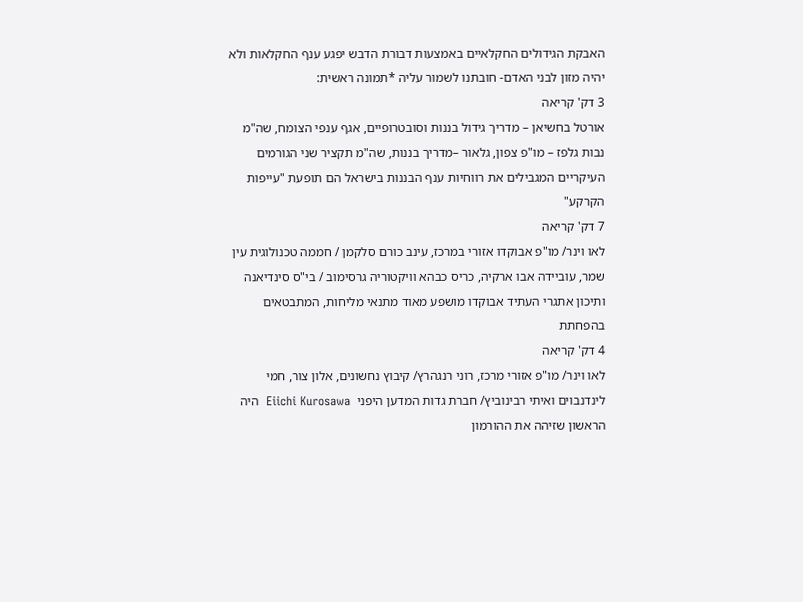האבקת הגידולים החקלאיים באמצעות דבורת הדבש יפגע ענף החקלאות ולא יהיה מזון לבני האדם- חובתנו לשמור עליה *תמונה ראשית:
3 דק' קריאה
אורטל בחשיאן – מדריך גידול בננות וסובטרופיים, אגף ענפי הצומח, שה"מ נבות גלפז – מו"פ צפון, גלאור –מדריך בננות, שה"מ תקציר שני הגורמים העיקריים המגבילים את רווחיות ענף הבננות בישראל הם תופעת "עייפות הקרקע"
7 דק' קריאה
לאו וינר/ מו"פ אבוקדו אזורי במרכז, עינב כורם סלקמן / חממה טכנולוגית עין שמר, עוביידה אבו ארקיה, כריס כבהא וויקטוריה גרסימוב / בי"ס סינדיאנה ותיכון אתגרי העתיד אבוקדו מושפע מאוד מתנאי מליחות, המתבטאים בהפחתת
4 דק' קריאה
לאו וינר/ מו"פ אזורי מרכז, רוני רנגהרץ/ קיבוץ נחשונים, אלון צור, חמי לינדנבוים ואיתי רבינוביץ/ חברת גדות המדען היפני  Eiichi Kurosawa  היה הראשון שזיהה את ההורמון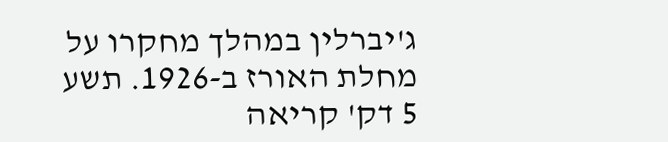ג'יברלין במהלך מחקרו על מחלת האורז ב-1926. תשע
5 דק' קריאה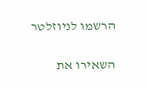הרשמו לניוזלטר

השאירו את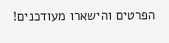הפרטים והישארו מעודכנים!